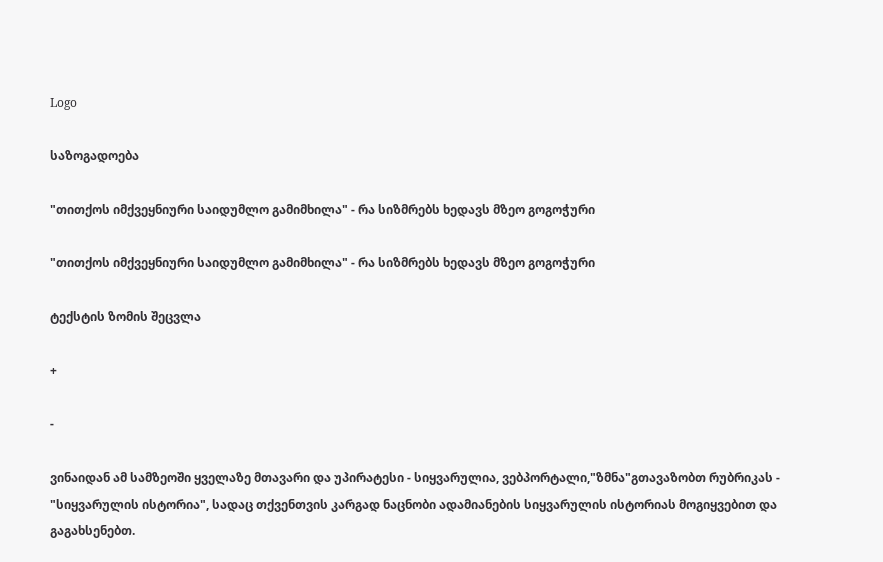Logo

საზოგადოება

"თითქოს იმქვეყნიური საიდუმლო გამიმხილა" - რა სიზმრებს ხედავს მზეო გოგოჭური

"თითქოს იმქვეყნიური საიდუმლო გამიმხილა" - რა სიზმრებს ხედავს მზეო გოგოჭური

ტექსტის ზომის შეცვლა

+

-

ვინაიდან ამ სამზეოში ყველაზე მთავარი და უპირატესი - სიყვარულია, ვებპორტალი,"ზმნა"გთავაზობთ რუბრიკას - "სიყვარულის ისტორია", სადაც თქვენთვის კარგად ნაცნობი ადამიანების სიყვარულის ისტორიას მოგიყვებით და გაგახსენებთ.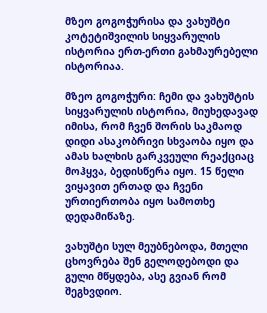მზეო გოგოჭურისა და ვახუშტი კოტეტიშვილის სიყვარულის ისტორია ერთ-ერთი გახმაურებელი ისტორიაა.

მზეო გოგოჭური: ჩემი და ვახუშტის სიყვარულის ისტორია, მიუხედავად იმისა, რომ ჩვენ შორის საკმაოდ დიდი ასაკობრივი სხვაობა იყო და ამას ხალხის გარკვეული რეაქციაც მოჰყვა, ბედისწერა იყო. 15 წელი ვიყავით ერთად და ჩვენი ურთიერთობა იყო სამოთხე დედამიწაზე.

ვახუშტი სულ მეუბნებოდა, მთელი ცხოვრება შენ გელოდებოდი და გული მწყდება, ასე გვიან რომ შეგხვდიო.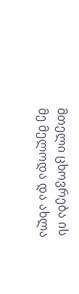მთელი ცხოვრება ის მე მელოდა და ახლა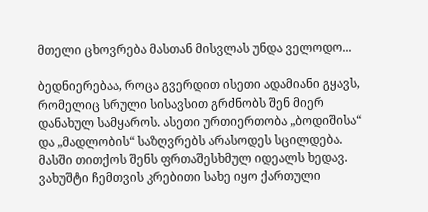მთელი ცხოვრება მასთან მისვლას უნდა ველოდო...

ბედნიერებაა, როცა გვერდით ისეთი ადამიანი გყავს, რომელიც სრული სისავსით გრძნობს შენ მიერ დანახულ სამყაროს. ასეთი ურთიერთობა „ბოდიშისა“ და „მადლობის“ საზღვრებს არასოდეს სცილდება. მასში თითქოს შენს ფრთაშესხმულ იდეალს ხედავ. ვახუშტი ჩემთვის კრებითი სახე იყო ქართული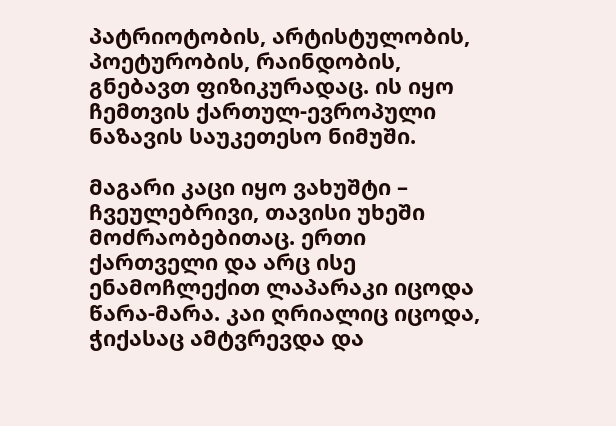პატრიოტობის, არტისტულობის, პოეტურობის, რაინდობის, გნებავთ ფიზიკურადაც. ის იყო ჩემთვის ქართულ-ევროპული ნაზავის საუკეთესო ნიმუში.

მაგარი კაცი იყო ვახუშტი – ჩვეულებრივი, თავისი უხეში მოძრაობებითაც. ერთი ქართველი და არც ისე ენამოჩლექით ლაპარაკი იცოდა წარა-მარა. კაი ღრიალიც იცოდა, ჭიქასაც ამტვრევდა და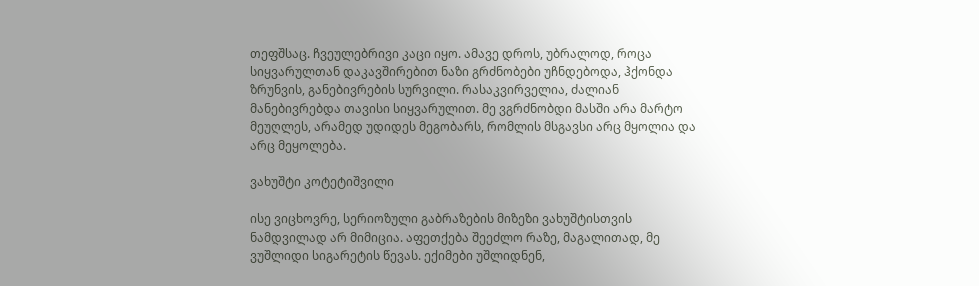თეფშსაც. ჩვეულებრივი კაცი იყო. ამავე დროს, უბრალოდ, როცა სიყვარულთან დაკავშირებით ნაზი გრძნობები უჩნდებოდა, ჰქონდა ზრუნვის, განებივრების სურვილი. რასაკვირველია, ძალიან მანებივრებდა თავისი სიყვარულით. მე ვგრძნობდი მასში არა მარტო მეუღლეს, არამედ უდიდეს მეგობარს, რომლის მსგავსი არც მყოლია და არც მეყოლება.

ვახუშტი კოტეტიშვილი

ისე ვიცხოვრე, სერიოზული გაბრაზების მიზეზი ვახუშტისთვის ნამდვილად არ მიმიცია. აფეთქება შეეძლო რაზე, მაგალითად, მე ვუშლიდი სიგარეტის წევას. ექიმები უშლიდნენ,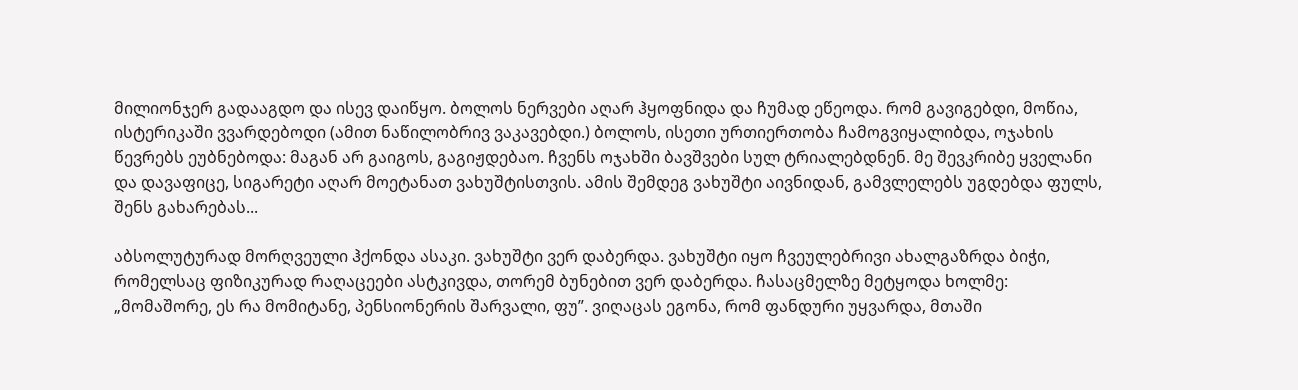მილიონჯერ გადააგდო და ისევ დაიწყო. ბოლოს ნერვები აღარ ჰყოფნიდა და ჩუმად ეწეოდა. რომ გავიგებდი, მოწია, ისტერიკაში ვვარდებოდი (ამით ნაწილობრივ ვაკავებდი.) ბოლოს, ისეთი ურთიერთობა ჩამოგვიყალიბდა, ოჯახის წევრებს ეუბნებოდა: მაგან არ გაიგოს, გაგიჟდებაო. ჩვენს ოჯახში ბავშვები სულ ტრიალებდნენ. მე შევკრიბე ყველანი და დავაფიცე, სიგარეტი აღარ მოეტანათ ვახუშტისთვის. ამის შემდეგ ვახუშტი აივნიდან, გამვლელებს უგდებდა ფულს, შენს გახარებას...

აბსოლუტურად მორღვეული ჰქონდა ასაკი. ვახუშტი ვერ დაბერდა. ვახუშტი იყო ჩვეულებრივი ახალგაზრდა ბიჭი, რომელსაც ფიზიკურად რაღაცეები ასტკივდა, თორემ ბუნებით ვერ დაბერდა. ჩასაცმელზე მეტყოდა ხოლმე: „მომაშორე, ეს რა მომიტანე, პენსიონერის შარვალი, ფუ”. ვიღაცას ეგონა, რომ ფანდური უყვარდა, მთაში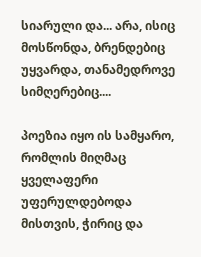სიარული და... არა, ისიც მოსწონდა, ბრენდებიც უყვარდა, თანამედროვე სიმღერებიც....

პოეზია იყო ის სამყარო, რომლის მიღმაც ყველაფერი უფერულდებოდა მისთვის, ჭირიც და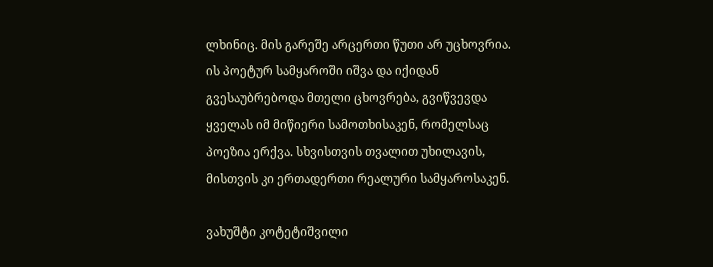ლხინიც. მის გარეშე არცერთი წუთი არ უცხოვრია. ის პოეტურ სამყაროში იშვა და იქიდან გვესაუბრებოდა მთელი ცხოვრება, გვიწვევდა ყველას იმ მიწიერი სამოთხისაკენ, რომელსაც პოეზია ერქვა. სხვისთვის თვალით უხილავის, მისთვის კი ერთადერთი რეალური სამყაროსაკენ.

ვახუშტი კოტეტიშვილი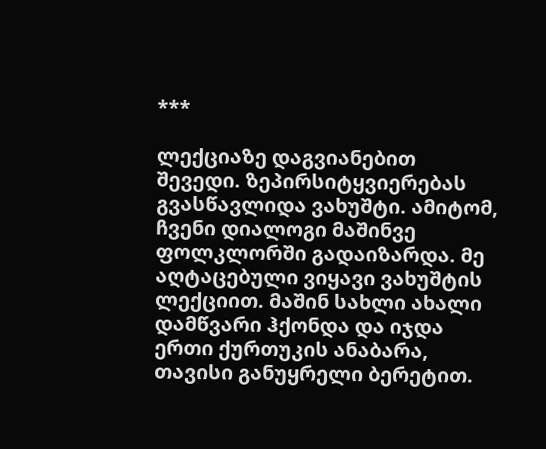***

ლექციაზე დაგვიანებით შევედი. ზეპირსიტყვიერებას გვასწავლიდა ვახუშტი. ამიტომ, ჩვენი დიალოგი მაშინვე ფოლკლორში გადაიზარდა. მე აღტაცებული ვიყავი ვახუშტის ლექციით. მაშინ სახლი ახალი დამწვარი ჰქონდა და იჯდა ერთი ქურთუკის ანაბარა, თავისი განუყრელი ბერეტით.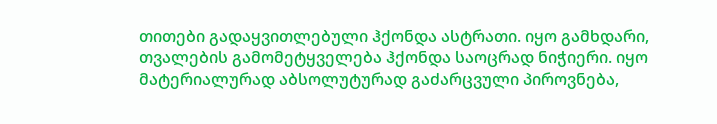თითები გადაყვითლებული ჰქონდა ასტრათი. იყო გამხდარი, თვალების გამომეტყველება ჰქონდა საოცრად ნიჭიერი. იყო მატერიალურად აბსოლუტურად გაძარცვული პიროვნება,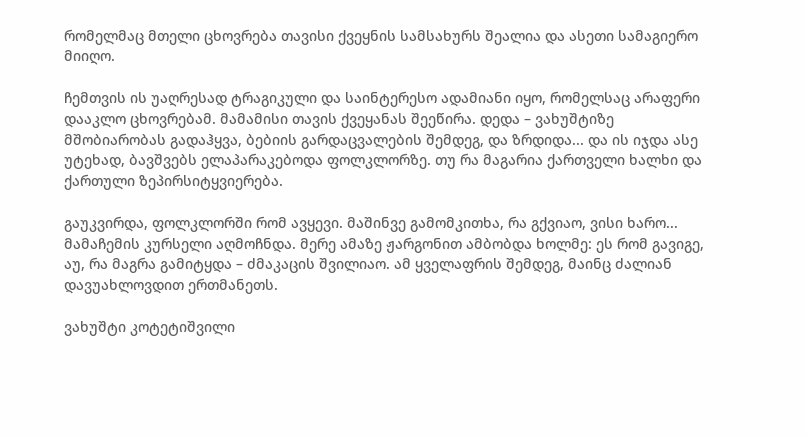რომელმაც მთელი ცხოვრება თავისი ქვეყნის სამსახურს შეალია და ასეთი სამაგიერო მიიღო.

ჩემთვის ის უაღრესად ტრაგიკული და საინტერესო ადამიანი იყო, რომელსაც არაფერი დააკლო ცხოვრებამ. მამამისი თავის ქვეყანას შეეწირა. დედა – ვახუშტიზე მშობიარობას გადაჰყვა, ბებიის გარდაცვალების შემდეგ, და ზრდიდა... და ის იჯდა ასე უტეხად, ბავშვებს ელაპარაკებოდა ფოლკლორზე. თუ რა მაგარია ქართველი ხალხი და ქართული ზეპირსიტყვიერება.

გაუკვირდა, ფოლკლორში რომ ავყევი. მაშინვე გამომკითხა, რა გქვიაო, ვისი ხარო... მამაჩემის კურსელი აღმოჩნდა. მერე ამაზე ჟარგონით ამბობდა ხოლმე: ეს რომ გავიგე, აუ, რა მაგრა გამიტყდა – ძმაკაცის შვილიაო. ამ ყველაფრის შემდეგ, მაინც ძალიან დავუახლოვდით ერთმანეთს.

ვახუშტი კოტეტიშვილი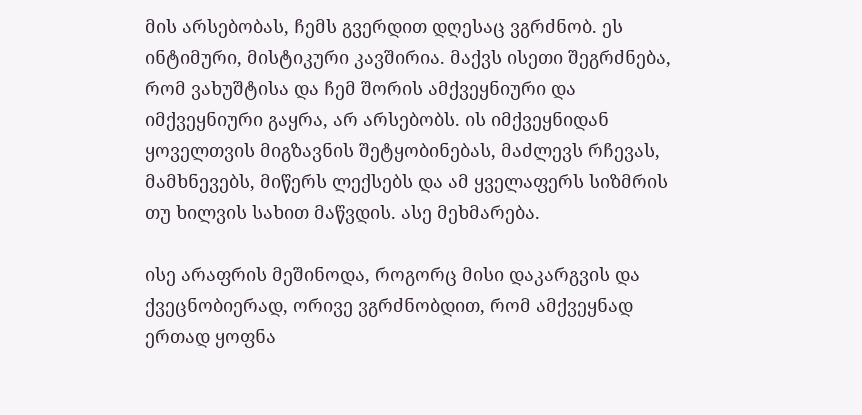მის არსებობას, ჩემს გვერდით დღესაც ვგრძნობ. ეს ინტიმური, მისტიკური კავშირია. მაქვს ისეთი შეგრძნება, რომ ვახუშტისა და ჩემ შორის ამქვეყნიური და იმქვეყნიური გაყრა, არ არსებობს. ის იმქვეყნიდან ყოველთვის მიგზავნის შეტყობინებას, მაძლევს რჩევას, მამხნევებს, მიწერს ლექსებს და ამ ყველაფერს სიზმრის თუ ხილვის სახით მაწვდის. ასე მეხმარება.

ისე არაფრის მეშინოდა, როგორც მისი დაკარგვის და ქვეცნობიერად, ორივე ვგრძნობდით, რომ ამქვეყნად ერთად ყოფნა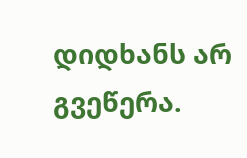დიდხანს არ გვეწერა.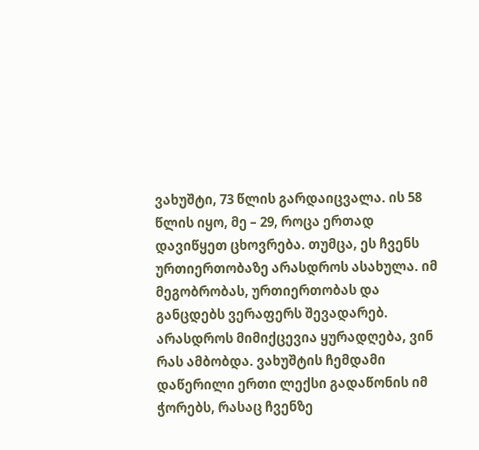ვახუშტი, 73 წლის გარდაიცვალა. ის 58 წლის იყო, მე – 29, როცა ერთად დავიწყეთ ცხოვრება. თუმცა, ეს ჩვენს ურთიერთობაზე არასდროს ასახულა. იმ მეგობრობას, ურთიერთობას და განცდებს ვერაფერს შევადარებ. არასდროს მიმიქცევია ყურადღება, ვინ რას ამბობდა. ვახუშტის ჩემდამი დაწერილი ერთი ლექსი გადაწონის იმ ჭორებს, რასაც ჩვენზე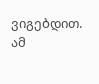ვიგებდით. ამ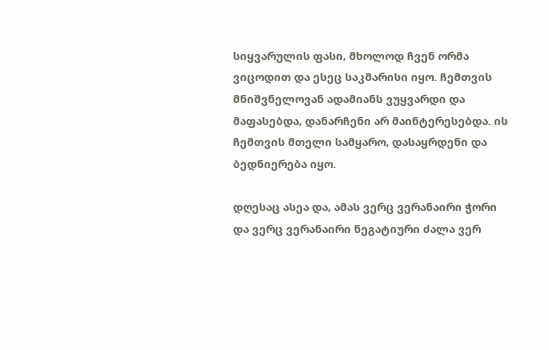სიყვარულის ფასი, მხოლოდ ჩვენ ორმა ვიცოდით და ესეც საკმარისი იყო. ჩემთვის მნიშვნელოვან ადამიანს ვუყვარდი და მაფასებდა, დანარჩენი არ მაინტერესებდა. ის ჩემთვის მთელი სამყარო, დასაყრდენი და ბედნიერება იყო.

დღესაც ასეა და, ამას ვერც ვერანაირი ჭორი და ვერც ვერანაირი ნეგატიური ძალა ვერ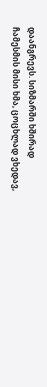დაანგრევს. სიზმარში ხშირად ჩამესმის მისი ხმა, ცოცხლად ვხედავ,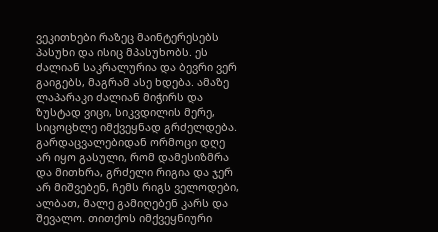ვეკითხები რაზეც მაინტერესებს პასუხი და ისიც მპასუხობს. ეს ძალიან საკრალურია და ბევრი ვერ გაიგებს, მაგრამ ასე ხდება. ამაზე ლაპარაკი ძალიან მიჭირს და ზუსტად ვიცი, სიკვდილის მერე, სიცოცხლე იმქვეყნად გრძელდება. გარდაცვალებიდან ორმოცი დღე არ იყო გასული, რომ დამესიზმრა და მითხრა, გრძელი რიგია და ჯერ არ მიშვებენ, ჩემს რიგს ველოდები, ალბათ, მალე გამიღებენ კარს და შევალო. თითქოს იმქვეყნიური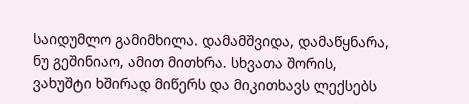საიდუმლო გამიმხილა. დამამშვიდა, დამაწყნარა, ნუ გეშინიაო, ამით მითხრა. სხვათა შორის, ვახუშტი ხშირად მიწერს და მიკითხავს ლექსებს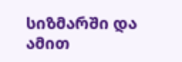სიზმარში და ამით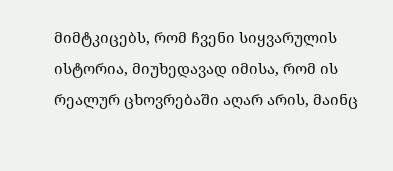მიმტკიცებს, რომ ჩვენი სიყვარულის ისტორია, მიუხედავად იმისა, რომ ის რეალურ ცხოვრებაში აღარ არის, მაინც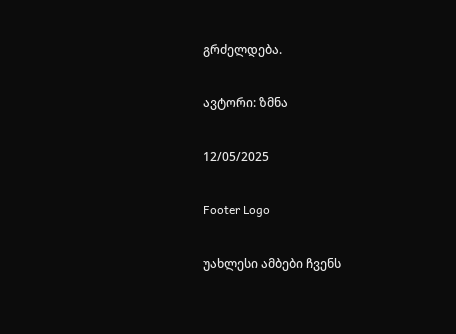გრძელდება.

ავტორი: ზმნა

12/05/2025

Footer Logo

უახლესი ამბები ჩვენს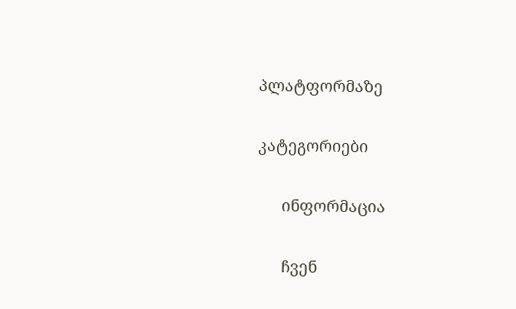პლატფორმაზე

კატეგორიები

      ინფორმაცია

      ჩვენ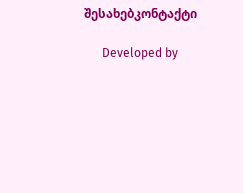შესახებკონტაქტი

      Developed by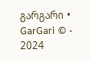გარგარი • GarGari © - 2024